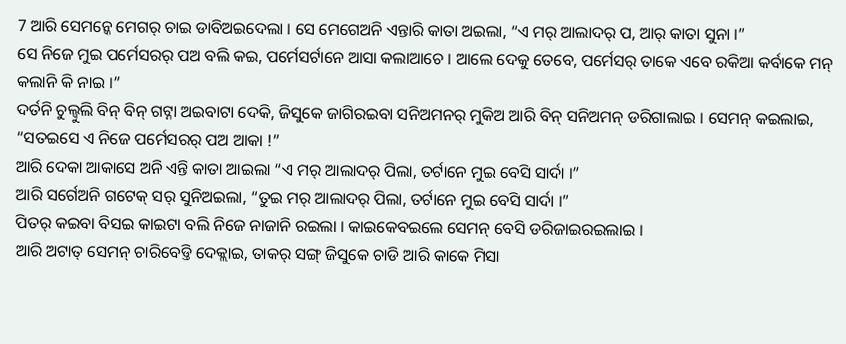7 ଆରି ସେମନ୍କେ ମେଗର୍ ଚାଇ ଡାବିଅଇଦେଲା । ସେ ମେଗେଅନି ଏନ୍ତାରି କାତା ଅଇଲା, “ଏ ମର୍ ଆଲାଦର୍ ପ, ଆର୍ କାତା ସୁନା ।”
ସେ ନିଜେ ମୁଇ ପର୍ମେସରର୍ ପଅ ବଲି କଇ, ପର୍ମେସର୍ଟାନେ ଆସା କଲାଆଚେ । ଆଲେ ଦେକୁ ତେବେ, ପର୍ମେସର୍ ତାକେ ଏବେ ରକିଆ କର୍ବାକେ ମନ୍ କଲାନି କି ନାଇ ।”
ଦର୍ତନି ଚୁଲ୍ବୁଲି ବିନ୍ ବିନ୍ ଗଟ୍ନା ଅଇବାଟା ଦେକି, ଜିସୁକେ ଜାଗିରଇବା ସନିଅମନର୍ ମୁକିଅ ଆରି ବିନ୍ ସନିଅମନ୍ ଡରିଗାଲାଇ । ସେମନ୍ କଇଲାଇ, “ସତଇସେ ଏ ନିଜେ ପର୍ମେସରର୍ ପଅ ଆକା !”
ଆରି ଦେକା ଆକାସେ ଅନି ଏନ୍ତି କାତା ଆଇଲା “ଏ ମର୍ ଆଲାଦର୍ ପିଲା, ତର୍ଟାନେ ମୁଇ ବେସି ସାର୍ଦା ।”
ଆରି ସର୍ଗେଅନି ଗଟେକ୍ ସର୍ ସୁନିଅଇଲା, “ତୁଇ ମର୍ ଆଲାଦର୍ ପିଲା, ତର୍ଟାନେ ମୁଇ ବେସି ସାର୍ଦା ।”
ପିତର୍ କଇବା ବିସଇ କାଇଟା ବଲି ନିଜେ ନାଜାନି ରଇଲା । କାଇକେବଇଲେ ସେମନ୍ ବେସି ଡରିଜାଇରଇଲାଇ ।
ଆରି ଅଟାତ୍ ସେମନ୍ ଚାରିବେଡ୍ତି ଦେକ୍ଲାଇ, ତାକର୍ ସଙ୍ଗ୍ ଜିସୁକେ ଚାଡି ଆରି କାକେ ମିସା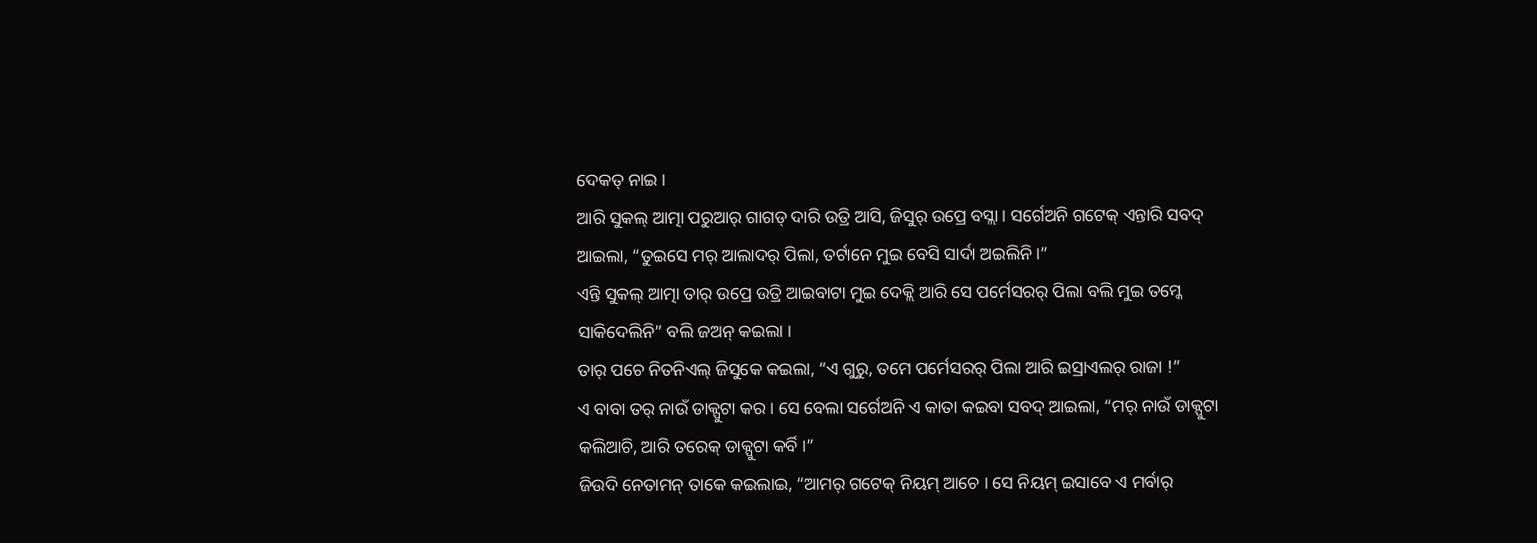ଦେକତ୍ ନାଇ ।
ଆରି ସୁକଲ୍ ଆତ୍ମା ପରୁଆର୍ ଗାଗଡ୍ ଦାରି ଉତ୍ରି ଆସି, ଜିସୁର୍ ଉପ୍ରେ ବସ୍ଲା । ସର୍ଗେଅନି ଗଟେକ୍ ଏନ୍ତାରି ସବଦ୍ ଆଇଲା, “ତୁଇସେ ମର୍ ଆଲାଦର୍ ପିଲା, ତର୍ଟାନେ ମୁଇ ବେସି ସାର୍ଦା ଅଇଲିନି ।”
ଏନ୍ତି ସୁକଲ୍ ଆତ୍ମା ତାର୍ ଉପ୍ରେ ଉତ୍ରି ଆଇବାଟା ମୁଇ ଦେକ୍ଲି ଆରି ସେ ପର୍ମେସରର୍ ପିଲା ବଲି ମୁଇ ତମ୍କେ ସାକିଦେଲିନି” ବଲି ଜଅନ୍ କଇଲା ।
ତାର୍ ପଚେ ନିତନିଏଲ୍ ଜିସୁକେ କଇଲା, “ଏ ଗୁରୁ, ତମେ ପର୍ମେସରର୍ ପିଲା ଆରି ଇସ୍ରାଏଲର୍ ରାଜା !”
ଏ ବାବା ତର୍ ନାଉଁ ଡାକ୍ପୁଟା କର । ସେ ବେଲା ସର୍ଗେଅନି ଏ କାତା କଇବା ସବଦ୍ ଆଇଲା, “ମର୍ ନାଉଁ ଡାକ୍ପୁଟା କଲିଆଚି, ଆରି ତରେକ୍ ଡାକ୍ପୁଟା କର୍ବି ।”
ଜିଉଦି ନେତାମନ୍ ତାକେ କଇଲାଇ, “ଆମର୍ ଗଟେକ୍ ନିୟମ୍ ଆଚେ । ସେ ନିୟମ୍ ଇସାବେ ଏ ମର୍ବାର୍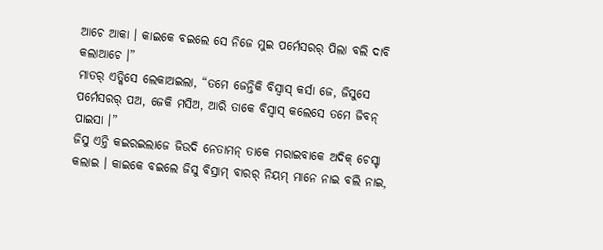ଆଚେ ଆକା । କାଇକେ ବଇଲେ ସେ ନିଜେ ମୁଇ ପର୍ମେସରର୍ ପିଲା ବଲି ଦାବି କଲାଆଚେ ।”
ମାତର୍ ଏତ୍କିସେ ଲେକାଅଇଲା, “ତମେ ଜେନ୍ତିକି ବିସ୍ବାସ୍ କର୍ସା ଜେ, ଜିସୁସେ ପର୍ମେସରର୍ ପଅ, ଜେକି ମସିଅ, ଆରି ତାକେ ବିସ୍ବାସ୍ କଲେସେ ତମେ ଜିବନ୍ ପାଇସା ।”
ଜିସୁ ଏନ୍ତି କଇରଇଲାଜେ ଜିଉଦି ନେତାମନ୍ ତାକେ ମରାଇବାକେ ଅଦିକ୍ ଚେସ୍ଟା କଲାଇ । କାଇକେ ବଇଲେ ଜିସୁ ବିସ୍ରାମ୍ ବାରର୍ ନିୟମ୍ ମାନେ ନାଇ ବଲି ନାଇ,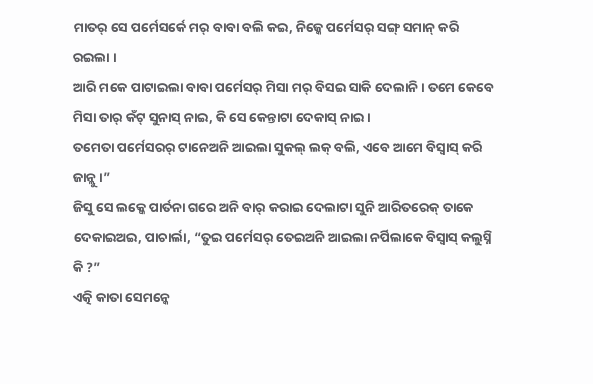ମାତର୍ ସେ ପର୍ମେସର୍କେ ମର୍ ବାବା ବଲି କଇ, ନିଜ୍କେ ପର୍ମେସର୍ ସଙ୍ଗ୍ ସମାନ୍ କରି ରଇଲା ।
ଆରି ମକେ ପାଟାଇଲା ବାବା ପର୍ମେସର୍ ମିସା ମର୍ ବିସଇ ସାକି ଦେଲାନି । ତମେ କେବେ ମିସା ତାର୍ କଁଟ୍ ସୁନାସ୍ ନାଇ, କି ସେ କେନ୍ତାଟା ଦେକାସ୍ ନାଇ ।
ତମେତା ପର୍ମେସରର୍ ଟାନେଅନି ଆଇଲା ସୁକଲ୍ ଲକ୍ ବଲି, ଏବେ ଆମେ ବିସ୍ବାସ୍ କରି ଜାନ୍ଲୁ ।”
ଜିସୁ ସେ ଲକ୍କେ ପାର୍ତନା ଗରେ ଅନି ବାର୍ କରାଇ ଦେଲାଟା ସୁନି ଆରିତରେକ୍ ତାକେ ଦେକାଇଅଇ, ପାଚାର୍ଲା, “ତୁଇ ପର୍ମେସର୍ ତେଇଅନି ଆଇଲା ନର୍ପିଲାକେ ବିସ୍ବାସ୍ କଲୁସ୍ନି କି ?”
ଏତ୍କି କାତା ସେମନ୍କେ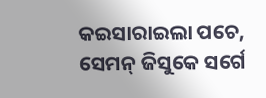କଇସାରାଇଲା ପଚେ, ସେମନ୍ ଜିସୁକେ ସର୍ଗେ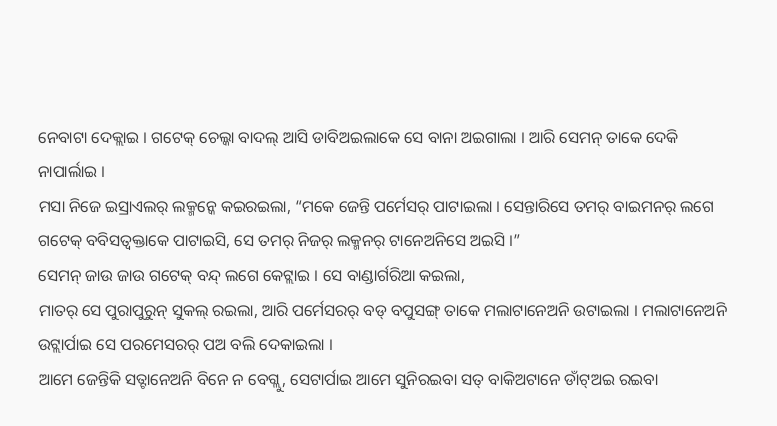ନେବାଟା ଦେକ୍ଲାଇ । ଗଟେକ୍ ଚେଲ୍କା ବାଦଲ୍ ଆସି ଡାବିଅଇଲାକେ ସେ ବାନା ଅଇଗାଲା । ଆରି ସେମନ୍ ତାକେ ଦେକି ନାପାର୍ଲାଇ ।
ମସା ନିଜେ ଇସ୍ରାଏଲର୍ ଲକ୍ମନ୍କେ କଇରଇଲା, “ମକେ ଜେନ୍ତି ପର୍ମେସର୍ ପାଟାଇଲା । ସେନ୍ତାରିସେ ତମର୍ ବାଇମନର୍ ଲଗେ ଗଟେକ୍ ବବିସତ୍ବକ୍ତାକେ ପାଟାଇସି, ସେ ତମର୍ ନିଜର୍ ଲକ୍ମନର୍ ଟାନେଅନିସେ ଅଇସି ।”
ସେମନ୍ ଜାଉ ଜାଉ ଗଟେକ୍ ବନ୍ଦ୍ ଲଗେ କେଟ୍ଲାଇ । ସେ ବାଣ୍ଡାର୍ଗରିଆ କଇଲା,
ମାତର୍ ସେ ପୁରାପୁରୁନ୍ ସୁକଲ୍ ରଇଲା, ଆରି ପର୍ମେସରର୍ ବଡ୍ ବପୁସଙ୍ଗ୍ ତାକେ ମଲାଟାନେଅନି ଉଟାଇଲା । ମଲାଟାନେଅନି ଉଟ୍ଲାର୍ପାଇ ସେ ପରମେସରର୍ ପଅ ବଲି ଦେକାଇଲା ।
ଆମେ ଜେନ୍ତିକି ସତ୍ଟାନେଅନି ବିନେ ନ ବେଗ୍ଲୁ, ସେଟାର୍ପାଇ ଆମେ ସୁନିରଇବା ସତ୍ ବାକିଅଟାନେ ଡାଁଟ୍ଅଇ ରଇବା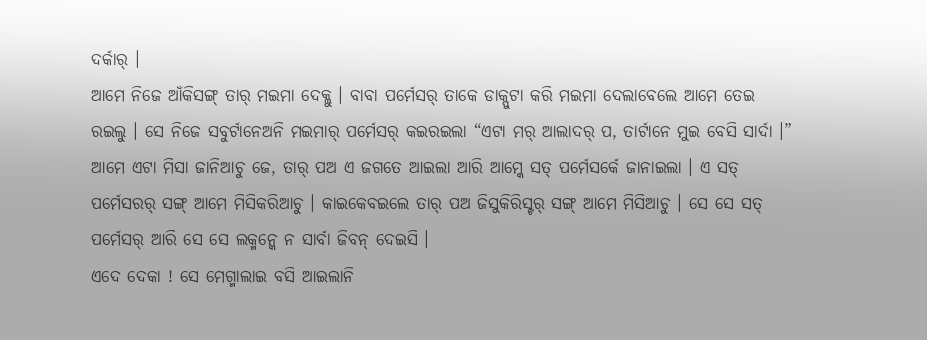ଦର୍କାର୍ ।
ଆମେ ନିଜେ ଆଁକିସଙ୍ଗ୍ ତାର୍ ମଇମା ଦେକ୍ଲୁ । ବାବା ପର୍ମେସର୍ ତାକେ ଡାକ୍ପୁଟା କରି ମଇମା ଦେଲାବେଲେ ଆମେ ତେଇ ରଇଲୁ । ସେ ନିଜେ ସବୁର୍ଟାନେଅନି ମଇମାର୍ ପର୍ମେସର୍ କଇରଇଲା “ଏଟା ମର୍ ଆଲାଦର୍ ପ, ତାର୍ଟାନେ ମୁଇ ବେସି ସାର୍ଦା ।”
ଆମେ ଏଟା ମିସା ଜାନିଆଚୁ ଜେ, ତାର୍ ପଅ ଏ ଜଗତେ ଆଇଲା ଆରି ଆମ୍କେ ସତ୍ ପର୍ମେସର୍କେ ଜାନାଇଲା । ଏ ସତ୍ ପର୍ମେସରର୍ ସଙ୍ଗ୍ ଆମେ ମିସିକରିଆଚୁ । କାଇକେବଇଲେ ତାର୍ ପଅ ଜିସୁକିରିସ୍ଟର୍ ସଙ୍ଗ୍ ଆମେ ମିସିଆଚୁ । ସେ ସେ ସତ୍ ପର୍ମେସର୍ ଆରି ସେ ସେ ଲକ୍ମନ୍କେ ନ ସାର୍ବା ଜିବନ୍ ଦେଇସି ।
ଏଦେ ଦେକା ! ସେ ମେଗ୍ମାଲାଇ ବସି ଆଇଲାନି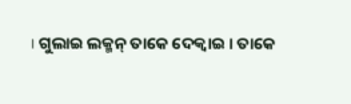। ଗୁଲାଇ ଲକ୍ମନ୍ ତାକେ ଦେକ୍ବାଇ । ତାକେ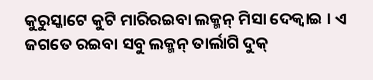କୁରୁସ୍କାଟେ କୁଟି ମାରିରଇବା ଲକ୍ମନ୍ ମିସା ଦେକ୍ବାଇ । ଏ ଜଗତେ ରଇବା ସବୁ ଲକ୍ମନ୍ ତାର୍ଲାଗି ଦୁକ୍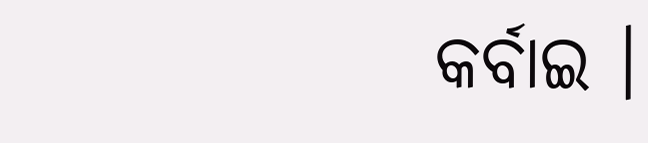କର୍ବାଇ ।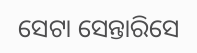ସେଟା ସେନ୍ତାରିସେ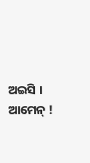ଅଇସି । ଆମେନ୍ !